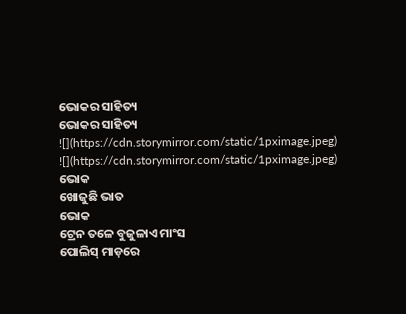ଭୋକର ସାହିତ୍ୟ
ଭୋକର ସାହିତ୍ୟ
![](https://cdn.storymirror.com/static/1pximage.jpeg)
![](https://cdn.storymirror.com/static/1pximage.jpeg)
ଭୋକ
ଖୋଜୁଛି ଭାତ
ଭୋକ
ଟ୍ରେନ ତଳେ ବୁଜୁଳାଏ ମାଂସ
ପୋଲିସ୍ ମାଡ଼ରେ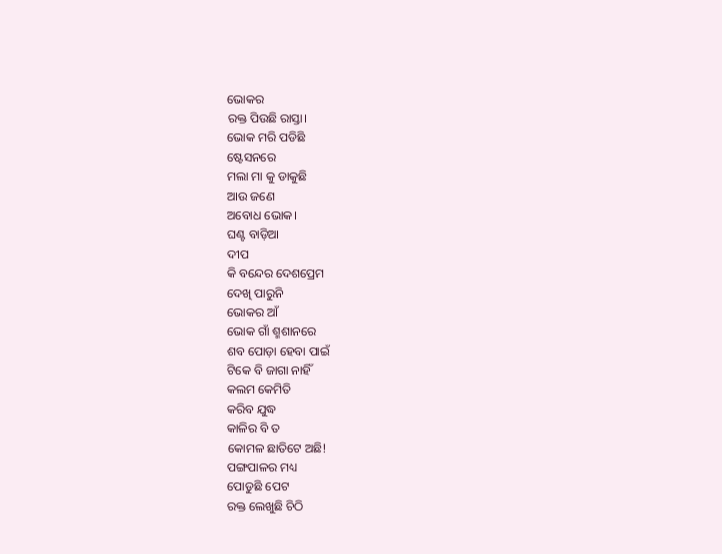ଭୋକର
ରକ୍ତ ପିଉଛି ରାସ୍ତା।
ଭୋକ ମରି ପଡିଛି
ଷ୍ଟେସନରେ
ମଲା ମା କୁ ଡାକୁଛି
ଆଉ ଜଣେ
ଅବୋଧ ଭୋକ।
ଘଣ୍ଟ ବାଡ଼ିଆ
ଦୀପ
କି ବନ୍ଦେର ଦେଶପ୍ରେମ
ଦେଖି ପାରୁନି
ଭୋକର ଆଁ
ଭୋକ ଗାଁ ଶ୍ମଶାନରେ
ଶବ ପୋଡ଼ା ହେବା ପାଇଁ
ଟିକେ ବି ଜାଗା ନାହିଁ
କଲମ କେମିତି
କରିବ ଯୁଦ୍ଧ
କାଳିର ବି ତ
କୋମଳ ଛାତିଟେ ଅଛି!
ପଙ୍ଗପାଳର ମଧ୍ୟ
ପୋଡୁଛି ପେଟ
ରକ୍ତ ଲେଖୁଛି ଚିଠି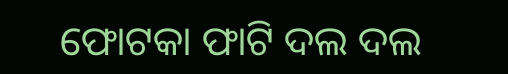ଫୋଟକା ଫାଟି ଦଲ ଦଲ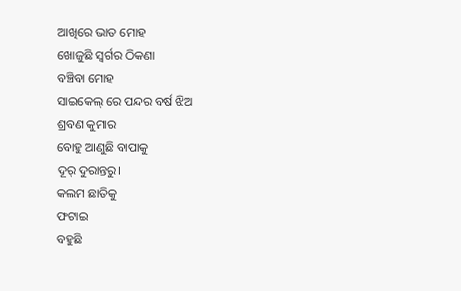ଆଖିରେ ଭାତ ମୋହ
ଖୋଜୁଛି ସ୍ୱର୍ଗର ଠିକଣା
ବଞ୍ଚିବା ମୋହ
ସାଇକେଲ୍ ରେ ପନ୍ଦର ବର୍ଷ ଝିଅ
ଶ୍ରବଣ କୁମାର
ବୋହୁ ଆଣୁଛି ବାପାକୁ
ଦୂର୍ ଦୁରାନ୍ତରୁ।
କଲମ ଛାତିକୁ
ଫଟାଇ
ବହୁଛି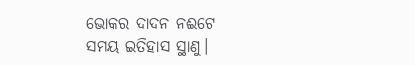ଭୋକର ଦାଦନ ନଈଟେ
ସମୟ ଇତିହାସ ସ୍ଥାଣୁ।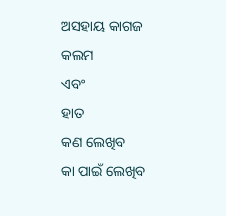ଅସହାୟ କାଗଜ
କଲମ
ଏବଂ
ହାତ
କଣ ଲେଖିବ
କା ପାଇଁ ଲେଖିବ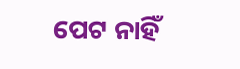ପେଟ ନାହିଁ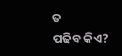ତ
ପଢିବ କିଏ?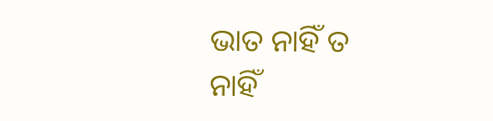ଭାତ ନାହିଁ ତ
ନାହିଁ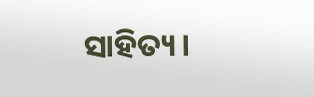ସାହିତ୍ୟ।